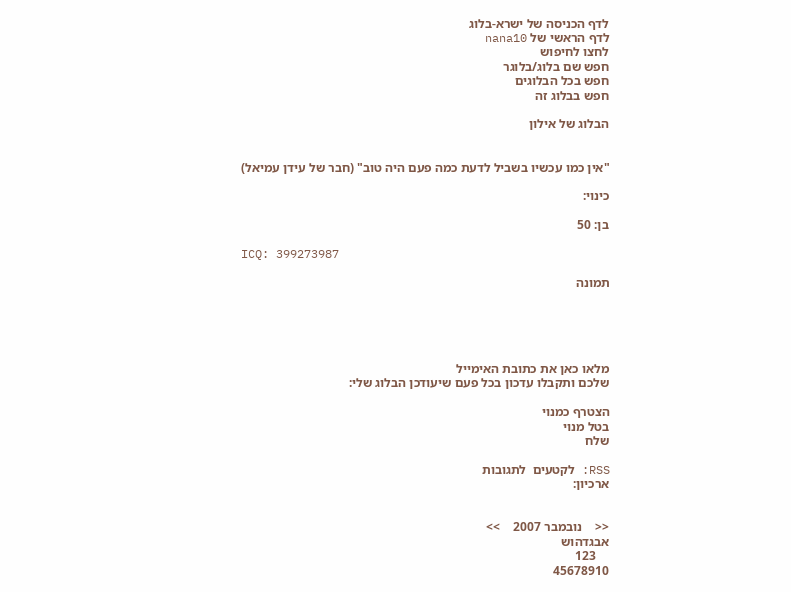לדף הכניסה של ישרא-בלוג
לדף הראשי של nana10
לחצו לחיפוש
חפש שם בלוג/בלוגר
חפש בכל הבלוגים
חפש בבלוג זה

הבלוג של אילון


"אין כמו עכשיו בשביל לדעת כמה פעם היה טוב" (חבר של עידן עמיאל)

כינוי:

בן: 50

ICQ: 399273987

תמונה





מלאו כאן את כתובת האימייל
שלכם ותקבלו עדכון בכל פעם שיעודכן הבלוג שלי:

הצטרף כמנוי
בטל מנוי
שלח

RSS: לקטעים  לתגובות
ארכיון:


<<    נובמבר 2007    >>
אבגדהוש
    123
45678910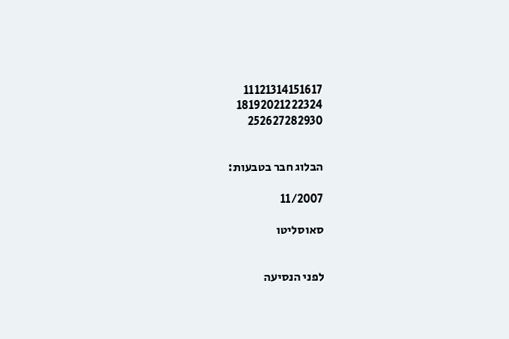11121314151617
18192021222324
252627282930


הבלוג חבר בטבעות:

11/2007

סאוסליטו


לפני הנסיעה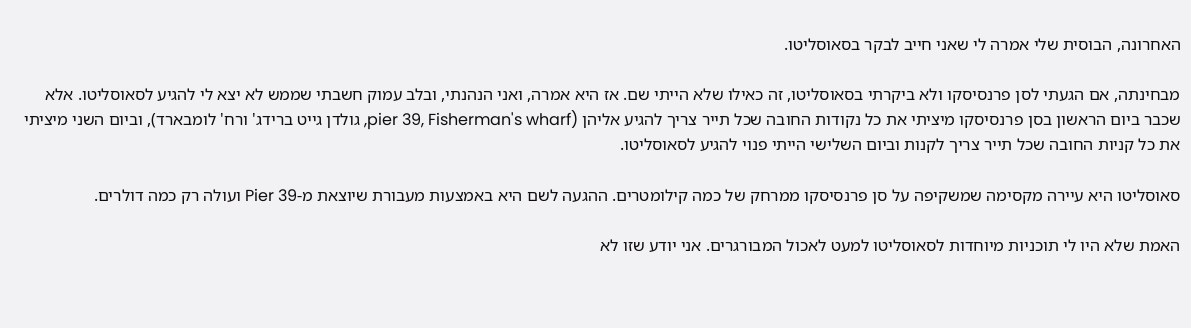האחרונה, הבוסית שלי אמרה לי שאני חייב לבקר בסאוסליטו.

מבחינתה, אם הגעתי לסן פרנסיסקו ולא ביקרתי בסאוסליטו, זה כאילו שלא הייתי שם. אז היא אמרה, ואני הנהנתי, ובלב עמוק חשבתי שממש לא יצא לי להגיע לסאוסליטו. אלא שכבר ביום הראשון בסן פרנסיסקו מיציתי את כל נקודות החובה שכל תייר צריך להגיע אליהן (pier 39, Fisherman's wharf, גולדן גייט ברידג' ורח' לומבארד), וביום השני מיציתי את כל קניות החובה שכל תייר צריך לקנות וביום השלישי הייתי פנוי להגיע לסאוסליטו.

סאוסליטו היא עיירה מקסימה שמשקיפה על סן פרנסיסקו ממרחק של כמה קילומטרים. ההגעה לשם היא באמצעות מעבורת שיוצאת מ-Pier 39 ועולה רק כמה דולרים.

האמת שלא היו לי תוכניות מיוחדות לסאוסליטו למעט לאכול המבורגרים. אני יודע שזו לא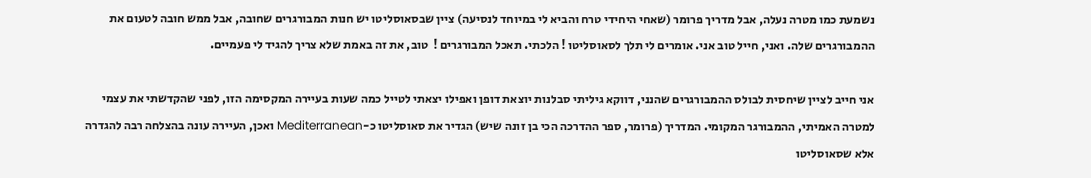נשמעת כמו מטרה נעלה, אבל מדריך פרומר (שאחי היחידי טרח והביא לי במיוחד לנסיעה) ציין שבסאוסליטו יש חנות המבורגרים שחובה, אבל ממש חובה לטעום את ההמבורגרים שלה. ואני, חייל טוב אני. אומרים לי תלך לסאוסליטו ! הלכתי. תאכל המבורגרים !  טוב, את זה באמת שלא צריך להגיד לי פעמיים.

אני חייב לציין שיחסית לבולס ההמבורגרים שהנני, דווקא גיליתי סבלנות יוצאת דופן ואפילו יצאתי לטייל כמה שעות בעיירה המקסימה הזו, לפני שהקדשתי את עצמי למטרה האמיתי, ההמבורגר המקומי. המדריך (פרומר, ספר ההדרכה הכי בן זונה שיש) הגדיר את סאוסליטו כ-Mediterranean ואכן, העיירה עונה בהצלחה רבה להגדרה אלא שסאוסליטו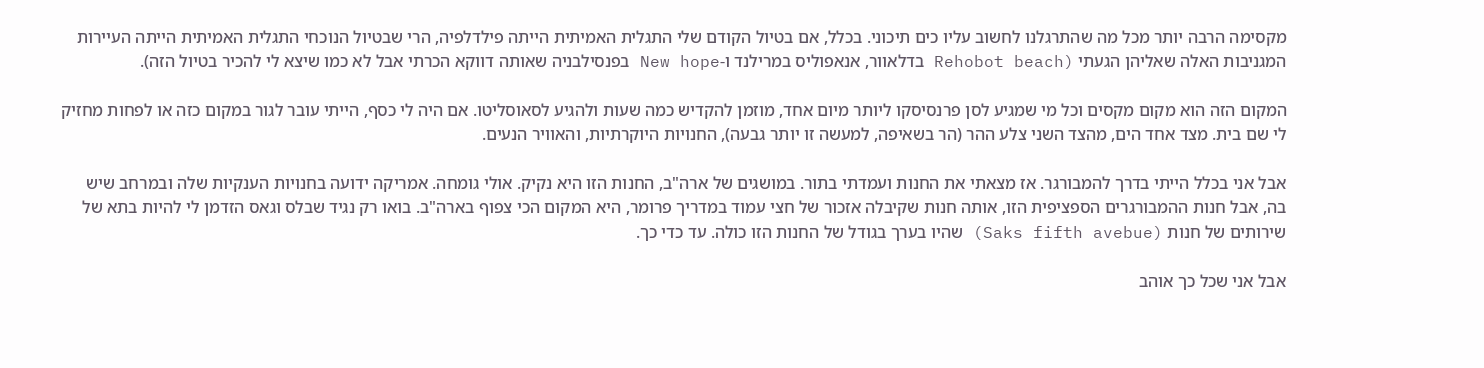מקסימה הרבה יותר מכל מה שהתרגלנו לחשוב עליו כים תיכוני. בכלל, אם בטיול הקודם שלי התגלית האמיתית הייתה פילדלפיה, הרי שבטיול הנוכחי התגלית האמיתית הייתה העיירות המגניבות האלה שאליהן הגעתי (Rehobot beach בדלאוור, אנאפוליס במרילנד ו-New hope בפנסילבניה שאותה דווקא הכרתי אבל לא כמו שיצא לי להכיר בטיול הזה).

המקום הזה הוא מקום מקסים וכל מי שמגיע לסן פרנסיסקו ליותר מיום אחד, מוזמן להקדיש כמה שעות ולהגיע לסאוסליטו. אם היה לי כסף, הייתי עובר לגור במקום כזה או לפחות מחזיק לי שם בית. מצד אחד הים, מהצד השני צלע ההר (הר בשאיפה, למעשה זו יותר גבעה), החנויות היוקרתיות, והאוויר הנעים.

אבל אני בכלל הייתי בדרך להמבורגר. אז מצאתי את החנות ועמדתי בתור. במושגים של ארה"ב, החנות הזו היא נקיק. אולי גומחה. אמריקה ידועה בחנויות הענקיות שלה ובמרחב שיש בה, אבל חנות ההמבורגרים הספציפית הזו, אותה חנות שקיבלה אזכור של חצי עמוד במדריך פרומר, היא המקום הכי צפוף בארה"ב. בואו רק נגיד שבלס וגאס הזדמן לי להיות בתא של שירותים של חנות (Saks fifth avebue) שהיו בערך בגודל של החנות הזו כולה. עד כדי כך.

אבל אני שכל כך אוהב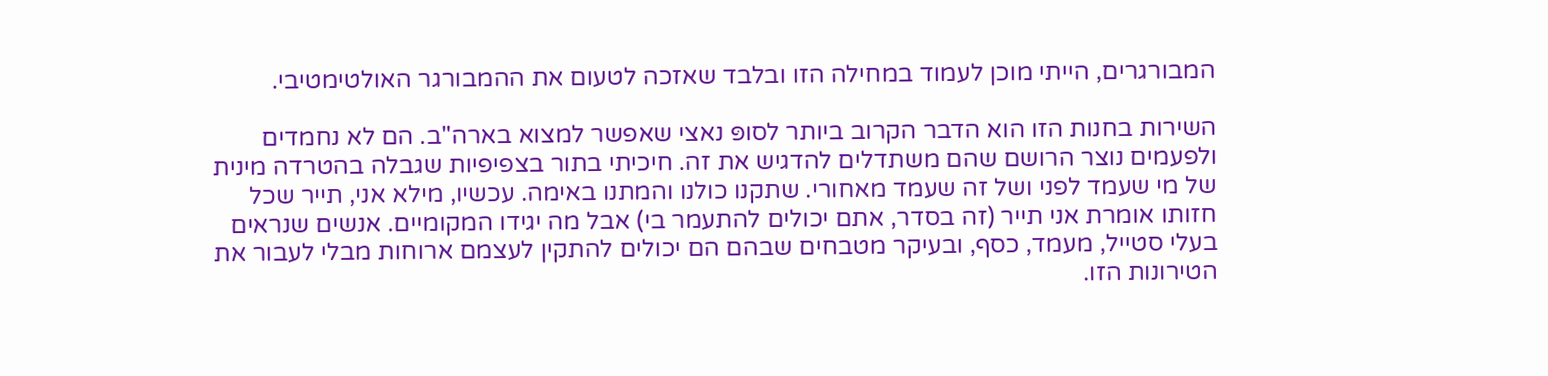המבורגרים, הייתי מוכן לעמוד במחילה הזו ובלבד שאזכה לטעום את ההמבורגר האולטימטיבי.

השירות בחנות הזו הוא הדבר הקרוב ביותר לסופּ נאצי שאפשר למצוא בארה"ב. הם לא נחמדים ולפעמים נוצר הרושם שהם משתדלים להדגיש את זה. חיכיתי בתור בצפיפיות שגבלה בהטרדה מינית של מי שעמד לפני ושל זה שעמד מאחורי. שתקנו כולנו והמתנו באימה. עכשיו, מילא אני, תייר שכל חזותו אומרת אני תייר (זה בסדר, אתם יכולים להתעמר בי) אבל מה יגידו המקומיים. אנשים שנראים בעלי סטייל, מעמד, כסף, ובעיקר מטבחים שבהם הם יכולים להתקין לעצמם ארוחות מבלי לעבור את הטירונות הזו.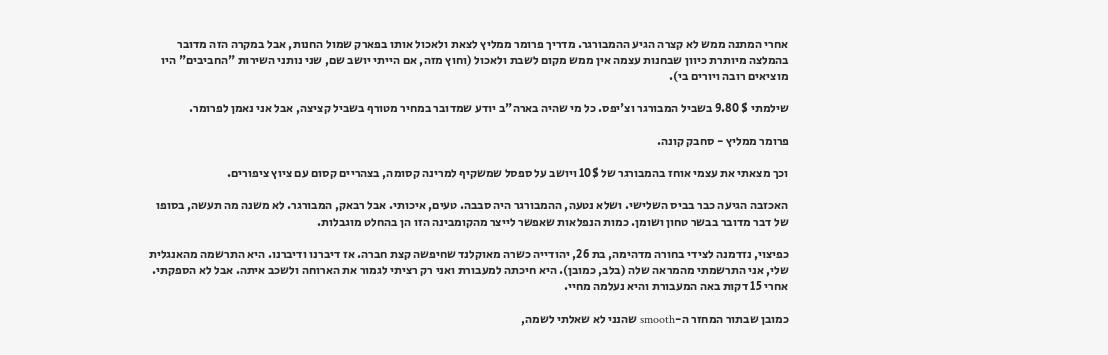אחרי המתנה ממש לא קצרה הגיע ההמבורגר. מדריך פרומר ממליץ לצאת ולאכול אותו בפארק שמול החנות, אבל במקרה הזה מדובר בהמלצה מיותרת כיוון שבחנות עצמה אין ממש מקום לשבת ולאכול (וחוץ מזה, אם הייתי יושב שם, שני נותני השירות "החביבים" היו מוציאים רובה ויורים בי).

שילמתי $ 9.80 בשביל המבורגר וצ'יפס. כל מי שהיה בארה"ב יודע שמדובר במחיר מטורף בשביל קציצה, אבל אני נאמן לפרומר.

פרומר ממליץ - סחבק קונה.

וכך מצאתי את עצמי אוחז בהמבורגר של 10$ ויושב על ספסל שמשקיף למרינה קסומה, בצהריים קסום עם ציוץ ציפורים.

האכזבה הגיעה כבר בביס השלישי. ושלא נטעה, ההמבורגר היה סבבה. טעים, איכותי. אבל רבאק, המבורגר. לא משנה מה תעשה, בסופו של דבר מדובר בבשר טחון ושומן. כמות הנפלאות שאפשר לייצר מהקומבינה הזו הן בהחלט מוגבלות.

כפיצוי, נזדמנה לצידי בחורה מדהימה, בת 26, יהודייה כשרה מאוקלנד שחיפשה קצת חברה. אז דיברנו ודיברנו. היא התרשמה מהאנגלית שלי, אני התרשמתי מהמראה שלה (בלב, כמובן). היא חיכתה למעבורת ואני רק רציתי לגמור את הארוחה ולשכב איתה. אבל לא הספקתי. אחרי 15 דקות באה המעבורת והיא נעלמה מחיי.

כמובן שבתור המחזר ה-smooth שהנני לא שאלתי לשמה,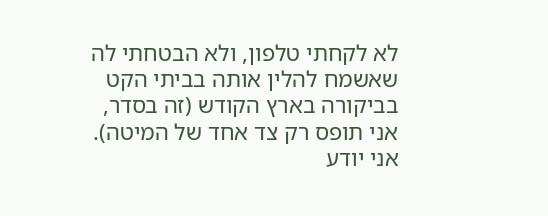לא לקחתי טלפון, ולא הבטחתי לה שאשמח להלין אותה בביתי הקט בביקורה בארץ הקודש (זה בסדר, אני תופס רק צד אחד של המיטה). אני יודע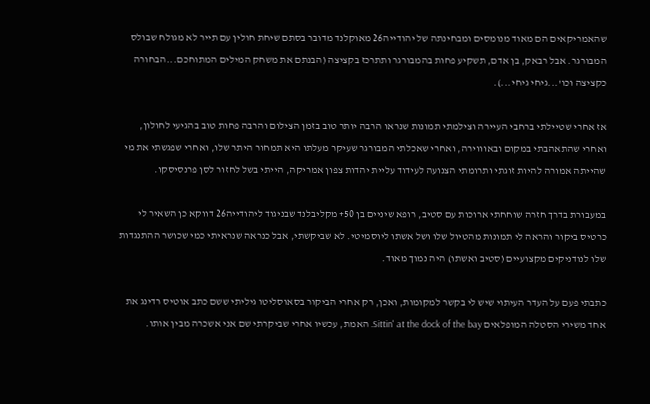שהאמריקאים הם מאוד מנומסים ומבחינתה של יהודייה26 מאוקלנד מדובר בסתם שיחת חולין עם תייר לא מגולח שבולס המבורגר. אבל רבאק, בן אדם, תשקיע פחות בהמבורגר ותתרכז בקציצה (הבנתם את משחק המילים המתוחכם...הבחורה כקציצה וכו'...גיחי גיחי...).

אז אחרי שטיילתי ברחבי העיירה וצילמתי תמונות שנראו הרבה יותר טוב בזמן הצילום והרבה פחות טוב בהגיעי לחולון, ואחרי שהתאהבתי במקום ובאוווירה, ואחרי שאכלתי המבורגר שעיקר מעלתו היא תמחור היתר שלו, ואחרי שפגשתי את מי שהייתה אמורה להיות זוגתי ותרומתי הצנועה לעידוד עליית יהדות צפון אמריקה, הייתי בשל לחזור לסן פרנסיסקו.

במעבורת בדרך חזרה שוחחתי ארוכות עם סטיב, רופא שיניים בן 50+ מקליבלנד שבניגוד ליהודייה26 דווקא כן השאיר לי כרטיס ביקור והראה לי תמונות מהטיול שלו ושל אשתו ליוסמיטי. לא שביקשתי, אבל כנראה שנראיתי כמי שכושר ההתנגדות שלו לנודניקים מקצועיים (סטיב ואשתו) היה נמוך מאוד.

כתבתי פעם על העדר העיתוי שיש לי בקשר למקומות, ואכן, רק אחרי הביקור בסאוסליטו גיליתי ששם כתב אוטיס רדינג את אחד משירי הסטלה המופלאים Sittin' at the dock of the bay. האמת, עכשיו אחרי שביקרתי שם אני אשכרה מבין אותו.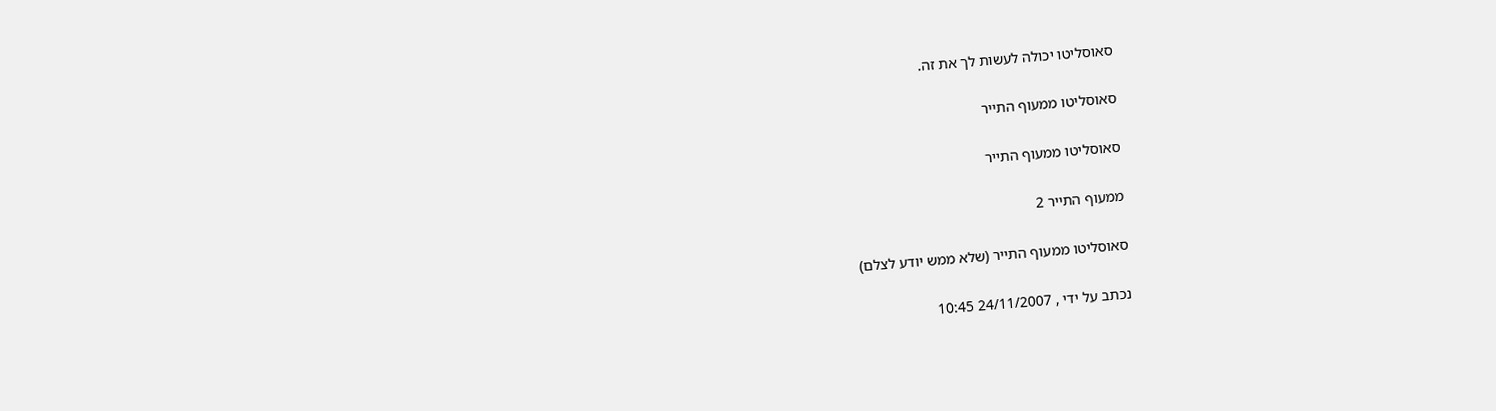סאוסליטו יכולה לעשות לך את זה.

סאוסליטו ממעוף התייר

סאוסליטו ממעוף התייר

ממעוף התייר 2

סאוסליטו ממעוף התייר (שלא ממש יודע לצלם)

נכתב על ידי , 24/11/2007 10:45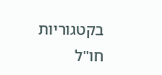בקטגוריות חו"ל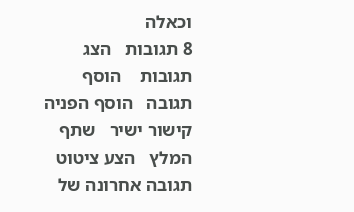וכאלה
8 תגובות   הצג תגובות    הוסף תגובה   הוסף הפניה   קישור ישיר   שתף   המלץ   הצע ציטוט
תגובה אחרונה של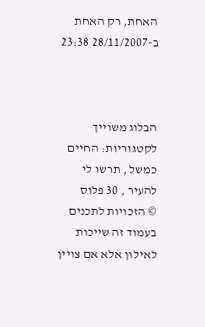האחת, רק האחת ב-28/11/2007 23:38



הבלוג משוייך לקטגוריות: החיים כמשל , תרשו לי להעיר , 30 פלוס
© הזכויות לתכנים בעמוד זה שייכות לאילון אלא אם צויין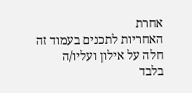אחרת
האחריות לתכנים בעמוד זה חלה על אילון ועליו/ה בלבד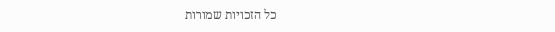כל הזכויות שמורות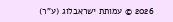2026 © עמותת ישראבלוג (ע"ר)